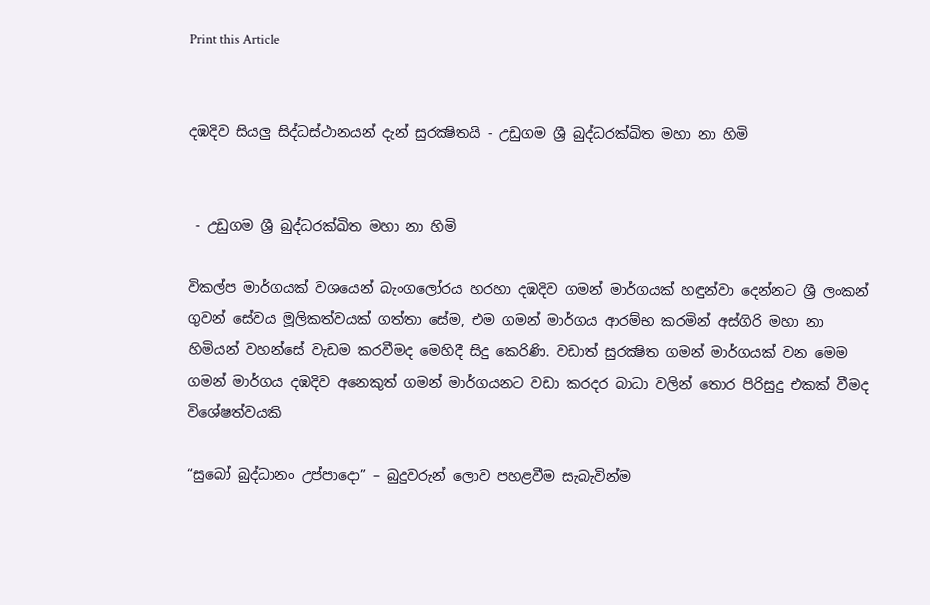Print this Article


දඹදිව සියලු සිද්ධස්ථානයන් දැන් සුරක්‍ෂිතයි - උඩුගම ශ්‍රී බුද්ධරක්ඛිත මහා නා හිමි


 - උඩුගම ශ්‍රී බුද්ධරක්ඛිත මහා නා හිමි

විකල්ප මාර්ගයක් වශයෙන් බැංගලෝරය හරහා දඹදිව ගමන් මාර්ගයක් හඳුන්වා දෙන්නට ශ්‍රී ලංකන් ගුවන් සේවය මූලිකත්වයක් ගත්තා සේම, එම ගමන් මාර්ගය ආරම්භ කරමින් අස්ගිරි මහා නා හිමියන් වහන්සේ වැඩම කරවීමද මෙහිදී සිදු කෙරිණි. වඩාත් සුරක්‍ෂිත ගමන් මාර්ගයක් වන මෙම ගමන් මාර්ගය දඹදිව අනෙකුත් ගමන් මාර්ගයනට වඩා කරදර බාධා වලින් තොර පිරිසුදු එකක් වීමද විශේෂත්වයකි

“සුබෝ බුද්ධානං උප්පාදො” – බුදුවරුන් ලොව පහළවීම සැබැවින්ම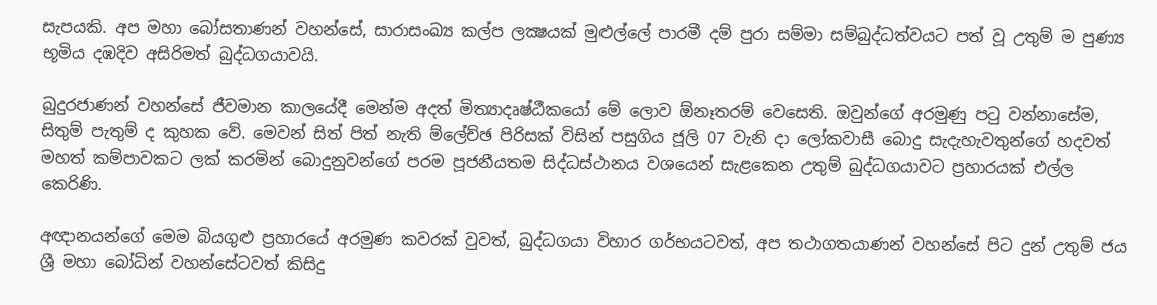සැපයකි. අප මහා බෝසතාණන් වහන්සේ, සාරාසංඛ්‍ය කල්ප ලක්‍ෂයක් මුළුල්ලේ පාරමී දම් පුරා සම්මා සම්බුද්ධත්වයට පත් වූ උතුම් ම පුණ්‍ය භූමිය දඹදිව අසිරිමත් බුද්ධගයාවයි.

බුදුරජාණන් වහන්සේ ජීවමාන කාලයේදී මෙන්ම අදත් මිත්‍යාදෘෂ්ඨීකයෝ මේ ලොව ඕනෑතරම් වෙසෙති. ඔවුන්ගේ අරමුණු පටු වන්නාසේම, සිතුම් පැතුම් ද කුහක වේ. මෙවන් සිත් පිත් නැති ම්ලේච්ඡ පිරිසක් විසින් පසුගිය ජූලි 07 වැනි දා ලෝකවාසී බොදු සැදැහැවතුන්ගේ හදවත් මහත් කම්පාවකට ලක් කරමින් බොදුනුවන්ගේ පරම පූජනීයතම සිද්ධස්ථානය වශයෙන් සැළකෙන උතුම් බුද්ධගයාවට ප්‍රහාරයක් එල්ල කෙරිණි.

අඥානයන්ගේ මෙම බියගුළු ප්‍රහාරයේ අරමුණ කවරක් වුවත්, බුද්ධගයා විහාර ගර්භයටවත්, අප තථාගතයාණන් වහන්සේ පිට දුන් උතුම් ජය ශ්‍රී මහා බෝධින් වහන්සේටවත් කිසිදු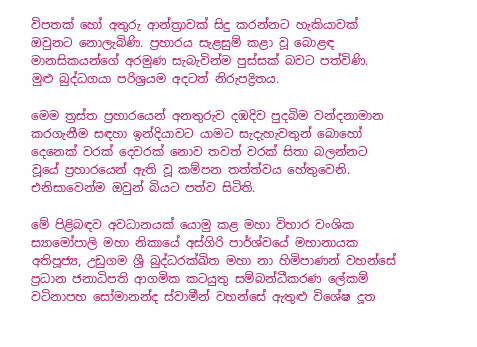විපතක් හෝ අතුරු ආන්ත්‍රාවක් සිදු කරන්නට හැකියාවක් ඔවුනට නොලැබිණි. ප්‍රහාරය සැළසුම් කළා වූ බොළඳ මානසිකයන්ගේ අරමුණ සැබැවින්ම පුස්සක් බවට පත්විණි. මුළු බුද්ධගයා පරිශ්‍රයම අදටත් නිරුපද්‍රිතය.

මෙම ත්‍රස්ත ප්‍රහාරයෙන් අනතුරුව දඹදිව පුදබිම වන්දනාමාන කරගැනීම සඳහා ඉන්දියාවට යාමට සැදැහැවතුන් බොහෝ දෙනෙක් වරක් දෙවරක් නොව තවත් වරක් සිතා බලන්නට වූයේ ප්‍රහාරයෙන් ඇති වූ කම්පන තත්ත්වය හේතුවෙනි. එනිසාවෙන්ම ඔවුන් බියට පත්ව සිටිති.

මේ පිළිබඳව අවධානයක් යොමු කළ මහා විහාර වංශික ස්‍යාමෝපාලි මහා නිකායේ අස්ගිරි පාර්ශ්වයේ මහානායක අතිපූජ්‍ය, උඩුගම ශ්‍රී බුද්ධරක්ඛිත මහා නා හිමිපාණන් වහන්සේ ප්‍රධාන ජනාධිපති ආගමික කටයුතු සම්බන්ධීකරණ ලේකම් වටිනාපහ සෝමානන්ද ස්වාමීන් වහන්සේ ඇතුළු විශේෂ දූත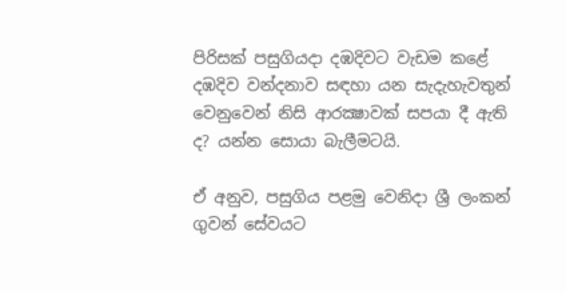පිරිසක් පසුගියදා දඹදිවට වැඩම කළේ දඹදිව වන්දනාව සඳහා යන සැදැහැවතුන් වෙනුවෙන් නිසි ආරක්‍ෂාවක් සපයා දී ඇති ද? යන්න සොයා බැලීමටයි.

ඒ අනුව, පසුගිය පළමු වෙනිදා ශ්‍රී ලංකන් ගුවන් සේවයට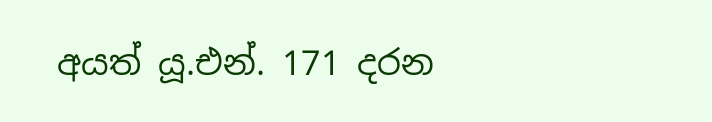අයත් යූ.එන්. 171 දරන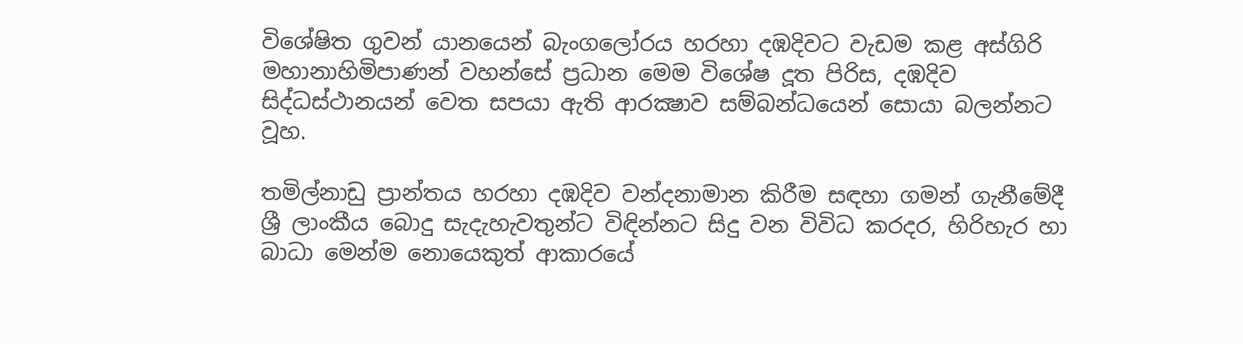විශේෂිත ගුවන් යානයෙන් බැංගලෝරය හරහා දඹදිවට වැඩම කළ අස්ගිරි මහානාහිමිපාණන් වහන්සේ ප්‍රධාන මෙම විශේෂ දූත පිරිස, දඹදිව සිද්ධස්ථානයන් වෙත සපයා ඇති ආරක්‍ෂාව සම්බන්ධයෙන් සොයා බලන්නට වූහ.

තමිල්නාඩු ප්‍රාන්තය හරහා දඹදිව වන්දනාමාන කිරීම සඳහා ගමන් ගැනීමේදී ශ්‍රී ලාංකීය බොදු සැදැහැවතුන්ට විඳින්නට සිදු වන විවිධ කරදර, හිරිහැර හා බාධා මෙන්ම නොයෙකුත් ආකාරයේ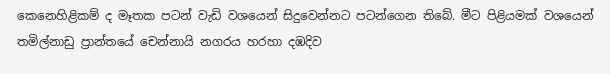කෙනෙහිළිකම් ද මෑතක පටන් වැඩි වශයෙන් සිදුවෙන්නට පටන්ගෙන තිබේ. මීට පිළියමක් වශයෙන් තමිල්නාඩු ප්‍රාන්තයේ චෙන්නායි නගරය හරහා දඹදිව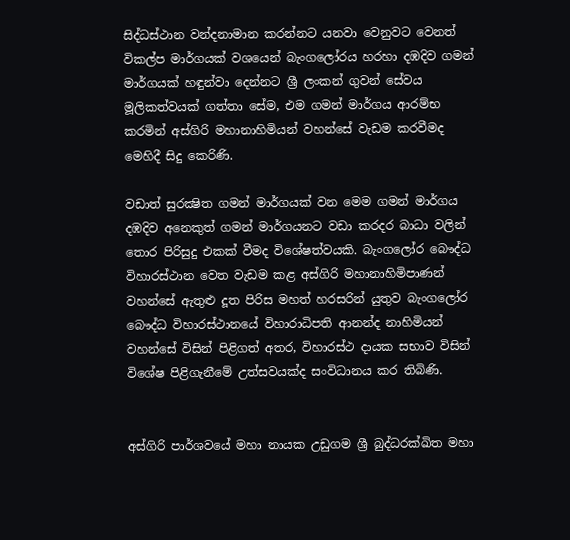සිද්ධස්ථාන වන්දනාමාන කරන්නට යනවා වෙනුවට වෙනත් විකල්ප මාර්ගයක් වශයෙන් බැංගලෝරය හරහා දඹදිව ගමන් මාර්ගයක් හඳුන්වා දෙන්නට ශ්‍රී ලංකන් ගුවන් සේවය මූලිකත්වයක් ගත්තා සේම, එම ගමන් මාර්ගය ආරම්භ කරමින් අස්ගිරි මහානාහිමියන් වහන්සේ වැඩම කරවීමද මෙහිදී සිදු කෙරිණි.

වඩාත් සුරක්‍ෂිත ගමන් මාර්ගයක් වන මෙම ගමන් මාර්ගය දඹදිව අනෙකුත් ගමන් මාර්ගයනට වඩා කරදර බාධා වලින් තොර පිරිසුදු එකක් වීමද විශේෂත්වයකි. බැංගලෝර බෞද්ධ විහාරස්ථාන වෙත වැඩම කළ අස්ගිරි මහානාහිමිපාණන් වහන්සේ ඇතුළු දූත පිරිස මහත් හරසරින් යුතුව බැංගලෝර බෞද්ධ විහාරස්ථානයේ විහාරාධිපති ආනන්ද නාහිමියන් වහන්සේ විසින් පිළිගත් අතර, විහාරස්ථ දායක සභාව විසින් විශේෂ පිළිගැනීමේ උත්සවයක්ද සංවිධානය කර තිබිණි.


අස්ගිරි පාර්ශවයේ මහා නායක උඩුගම ශ්‍රී බුද්ධරක්ඛිත මහා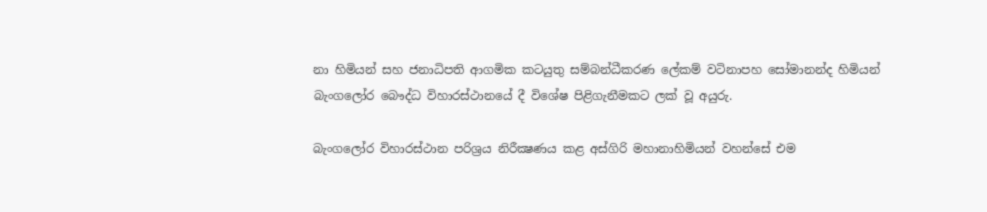නා හිමියන් සහ ජනාධිපති ආගමික කටයුතු සම්බන්ධීකරණ ලේකම් වටිනාපහ සෝමානන්ද හිමියන් බැංගලෝර බෞද්ධ විහාරස්ථානයේ දී විශේෂ පිළිගැනීමකට ලක් වූ අයුරු.

බැංගලෝර විහාරස්ථාන පරිශ්‍රය නිරීක්‍ෂණය කළ අස්ගිරි මහානාහිමියන් වහන්සේ එම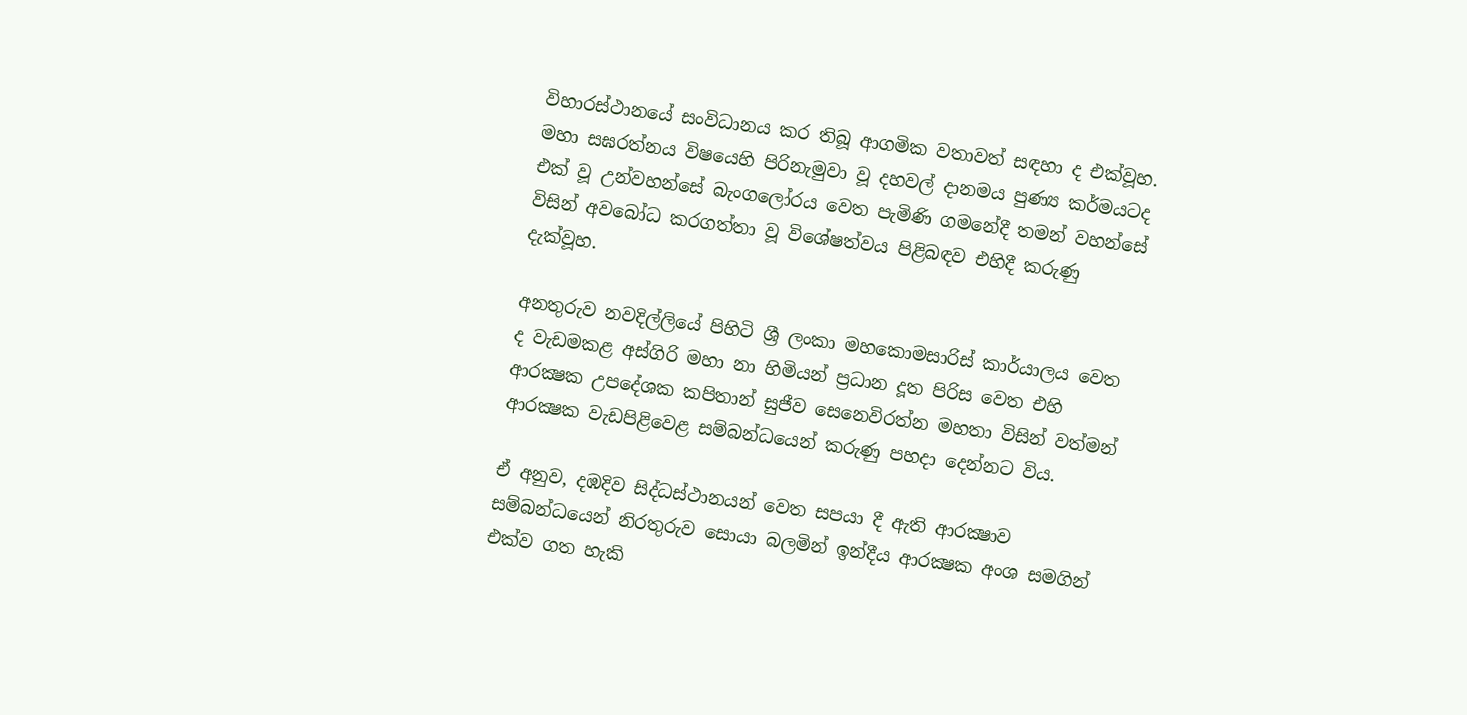විහාරස්ථානයේ සංවිධානය කර තිබූ ආගමික වතාවත් සඳහා ද එක්වූහ. මහා සඝරත්නය විෂයෙහි පිරිනැමුවා වූ දහවල් දානමය පුණ්‍ය කර්මයටද එක් වූ උන්වහන්සේ බැංගලෝරය වෙත පැමිණි ගමනේදී තමන් වහන්සේ විසින් අවබෝධ කරගත්තා වූ විශේෂත්වය පිළිබඳව එහිදී කරුණු දැක්වූහ.

අනතුරුව නවදිල්ලියේ පිහිටි ශ්‍රී ලංකා මහකොමසාරිස් කාර්යාලය වෙත ද වැඩමකළ අස්ගිරි මහා නා හිමියන් ප්‍රධාන දූත පිරිස වෙත එහි ආරක්‍ෂක උපදේශක කපිතාන් සුජීව සෙනෙවිරත්න මහතා විසින් වත්මන් ආරක්‍ෂක වැඩපිළිවෙළ සම්බන්ධයෙන් කරුණු පහදා දෙන්නට විය.

ඒ අනුව, දඹදිව සිද්ධස්ථානයන් වෙත සපයා දී ඇති ආරක්‍ෂාව සම්බන්ධයෙන් නිරතුරුව සොයා බලමින් ඉන්දීය ආරක්‍ෂක අංශ සමගින් එක්ව ගත හැකි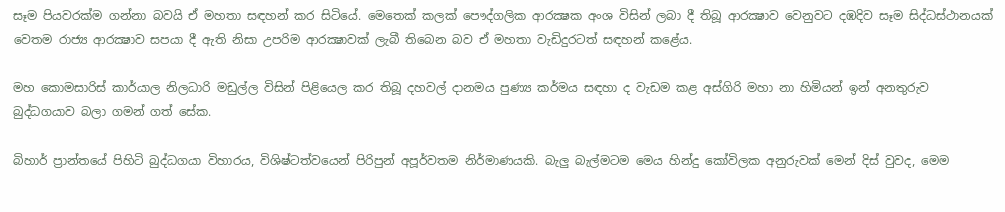සෑම පියවරක්ම ගන්නා බවයි ඒ මහතා සඳහන් කර සිටියේ. මෙතෙක් කලක් පෞද්ගලික ආරක්‍ෂක අංශ විසින් ලබා දී තිබූ ආරක්‍ෂාව වෙනුවට දඹදිව සෑම සිද්ධස්ථානයක් වෙතම රාජ්‍ය ආරක්‍ෂාව සපයා දී ඇති නිසා උපරිම ආරක්‍ෂාවක් ලැබී තිබෙන බව ඒ මහතා වැඩිදුරටත් සඳහන් කළේය.

මහ කොමසාරිස් කාර්යාල නිලධාරි මඩුල්ල විසින් පිළියෙල කර තිබූ දහවල් දානමය පුණ්‍ය කර්මය සඳහා ද වැඩම කළ අස්ගිරි මහා නා හිමියන් ඉන් අනතුරුව බුද්ධගයාව බලා ගමන් ගත් සේක.

බිහාර් ප්‍රාන්තයේ පිහිටි බුද්ධගයා විහාරය, විශිෂ්ටත්වයෙන් පිරිපුන් අපූර්වතම නිර්මාණයකි. බැලු බැල්මටම මෙය හින්දු කෝවිලක අනුරුවක් මෙන් දිස් වුවද, මෙම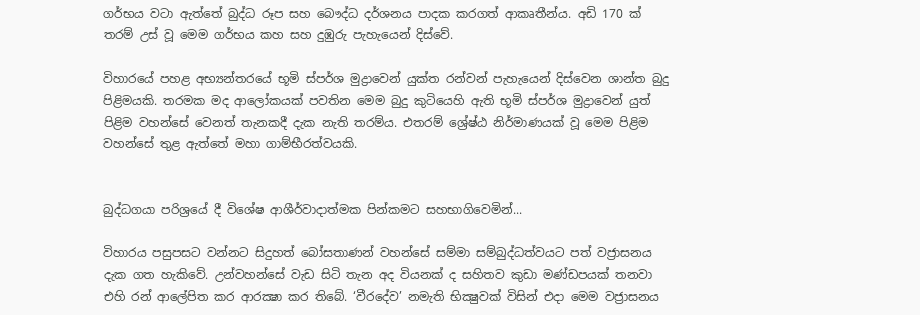ගර්භය වටා ඇත්තේ බුද්ධ රූප සහ බෞද්ධ දර්ශනය පාදක කරගත් ආකෘතීන්ය. අඩි 170 ක් තරම් උස් වූ මෙම ගර්භය කහ සහ දුඹුරු පැහැයෙන් දිස්වේ.

විහාරයේ පහළ අභ්‍යන්තරයේ භූමි ස්පර්ශ මුද්‍රාවෙන් යුක්ත රන්වන් පැහැයෙන් දිස්වෙන ශාන්ත බුදු පිළිමයකි. තරමක මද ආලෝකයක් පවතින මෙම බුදු කුටියෙහි ඇති භූමි ස්පර්ශ මුද්‍රාවෙන් යුත් පිළිම වහන්සේ වෙනත් තැනකදී දැක නැති තරම්ය. එතරම් ශ්‍රේෂ්ඨ නිර්මාණයක් වූ මෙම පිළිම වහන්සේ තුළ ඇත්තේ මහා ගාම්භීරත්වයකි.


බුද්ධගයා පරිශ්‍රයේ දී විශේෂ ආශීර්වාදාත්මක පින්කමට සහභාගිවෙමින්...

විහාරය පසුපසට වන්නට සිදුහත් බෝසතාණන් වහන්සේ සම්මා සම්බුද්ධත්වයට පත් වජ්‍රාසනය දැක ගත හැකිවේ. උන්වහන්සේ වැඩ සිටි තැන අද වියනක් ද සහිතව කුඩා මණ්ඩපයක් තනවා එහි රන් ආලේපිත කර ආරක්‍ෂා කර තිබේ. ‘වීරදේව’ නමැති භික්‍ෂුවක් විසින් එදා මෙම වජ්‍රාසනය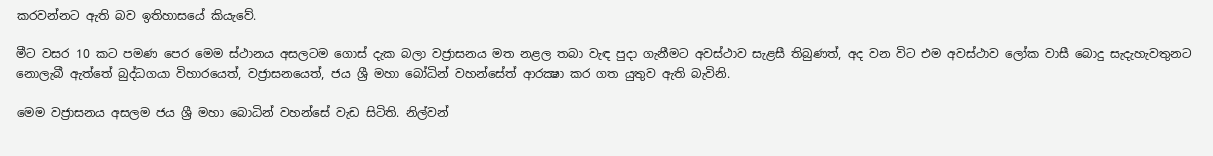කරවන්නට ඇති බව ඉතිහාසයේ කියැවේ.

මීට වසර 10 කට පමණ පෙර මෙම ස්ථානය අසලටම ගොස් දැක බලා වජ්‍රාසනය මත නළල තබා වැඳ පුදා ගැනීමට අවස්ථාව සැළසී තිබුණත්, අද වන විට එම අවස්ථාව ලෝක වාසී බොදු සැදැහැවතුනට නොලැබී ඇත්තේ බුද්ධගයා විහාරයෙත්, වජ්‍රාසනයෙත්, ජය ශ්‍රී මහා බෝධින් වහන්සේත් ආරක්‍ෂා කර ගත යුතුව ඇති බැවිනි.

මෙම වජ්‍රාසනය අසලම ජය ශ්‍රී මහා බොධින් වහන්සේ වැඩ සිටිති. නිල්වන්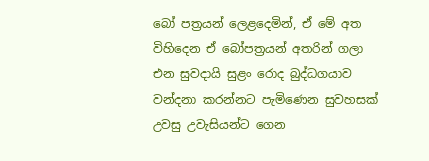බෝ පත්‍රයන් ලෙළදෙමින්, ඒ මේ අත විහිදෙන ඒ බෝපත්‍රයන් අතරින් ගලා එන සුවදායි සුළං රොද බුද්ධගයාව වන්දනා කරන්නට පැමිණෙන සුවහසක් උවසු උවැසියන්ට ගෙන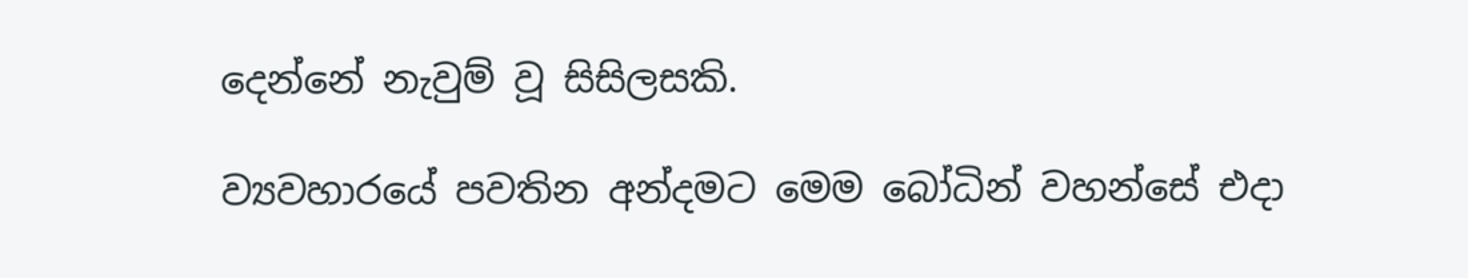දෙන්නේ නැවුම් වූ සිසිලසකි.

ව්‍යවහාරයේ පවතින අන්දමට මෙම බෝධින් වහන්සේ එදා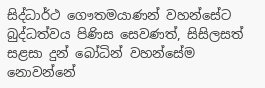සිද්ධාර්ථ ගෞතමයාණන් වහන්සේට බුද්ධත්වය පිණිස සෙවණත්, සිසිලසත් සළසා දුන් බෝධින් වහන්සේම නොවන්නේ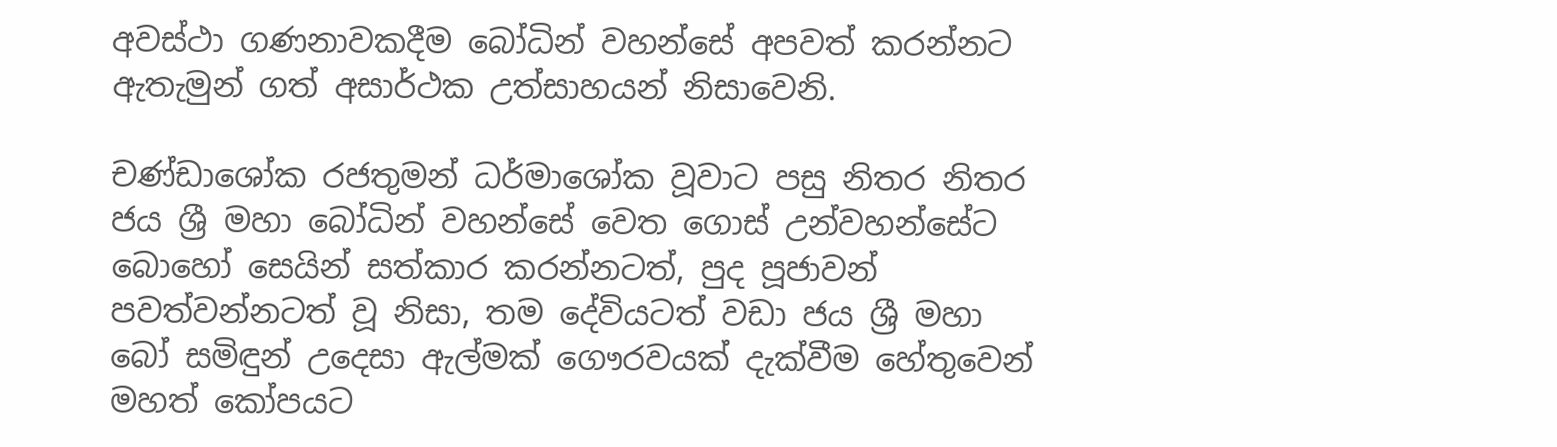අවස්ථා ගණනාවකදීම බෝධින් වහන්සේ අපවත් කරන්නට ඇතැමුන් ගත් අසාර්ථක උත්සාහයන් නිසාවෙනි.

චණ්ඩාශෝක රජතුමන් ධර්මාශෝක වූවාට පසු නිතර නිතර ජය ශ්‍රී මහා බෝධින් වහන්සේ වෙත ගොස් උන්වහන්සේට බොහෝ සෙයින් සත්කාර කරන්නටත්, පුද පූජාවන් පවත්වන්නටත් වූ නිසා, තම දේවියටත් වඩා ජය ශ්‍රී මහා බෝ සමිඳුන් උදෙසා ඇල්මක් ගෞරවයක් දැක්වීම හේතුවෙන් මහත් කෝපයට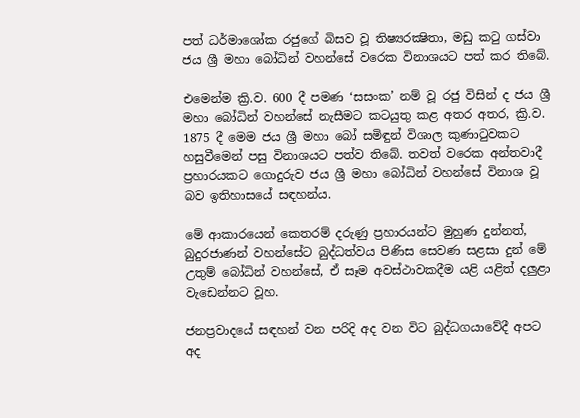පත් ධර්මාශෝක රජුගේ බිසව වූ තිෂ්‍යරක්‍ෂිතා, මඩු කටු ගස්වා ජය ශ්‍රී මහා බෝධින් වහන්සේ වරෙක විනාශයට පත් කර තිබේ.

එමෙන්ම ක්‍රි.ව. 600 දී පමණ ‘සසංක’ නම් වූ රජු විසින් ද ජය ශ්‍රී මහා බෝධින් වහන්සේ නැසීමට කටයුතු කළ අතර අතර, ක්‍රි.ව. 1875 දී මෙම ජය ශ්‍රී මහා බෝ සමිඳුන් විශාල කුණාටුවකට හසුවීමෙන් පසු විනාශයට පත්ව තිබේ. තවත් වරෙක අන්තවාදී ප්‍රහාරයකට ගොදුරුව ජය ශ්‍රී මහා බෝධින් වහන්සේ විනාශ වූ බව ඉතිහාසයේ සඳහන්ය.

මේ ආකාරයෙන් කෙතරම් දරුණු ප්‍රහාරයන්ට මුහුණ දුන්නත්, බුදුරජාණන් වහන්සේට බුද්ධත්වය පිණිස සෙවණ සළසා දුන් මේ උතුම් බෝධින් වහන්සේ, ඒ සෑම අවස්ථාවකදීම යළි යළිත් දලුළා වැඩෙන්නට වූහ.

ජනප්‍රවාදයේ සඳහන් වන පරිදි අද වන විට බුද්ධගයාවේදී අපට අද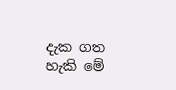දැක ගත හැකි මේ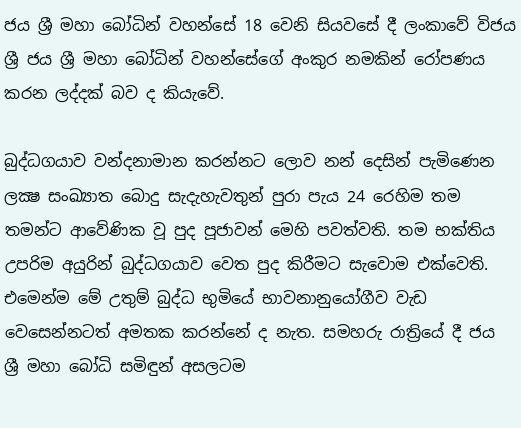ජය ශ්‍රී මහා බෝධින් වහන්සේ 18 වෙනි සියවසේ දී ලංකාවේ විජය ශ්‍රී ජය ශ්‍රී මහා බෝධින් වහන්සේගේ අංකුර නමකින් රෝපණය කරන ලද්දක් බව ද කියැවේ.

බුද්ධගයාව වන්දනාමාන කරන්නට ලොව නන් දෙසින් පැමිණෙන ලක්‍ෂ සංඛ්‍යාත බොදු සැදැහැවතුන් පුරා පැය 24 රෙහිම තම තමන්ට ආවේණික වූ පුද පූජාවන් මෙහි පවත්වති. තම භක්තිය උපරිම අයුරින් බුද්ධගයාව වෙත පුද කිරීමට සැවොම එක්වෙති. එමෙන්ම මේ උතුම් බුද්ධ භුමියේ භාවනානුයෝගීව වැඩ වෙසෙන්නටත් අමතක කරන්නේ ද නැත. සමහරු රාත්‍රියේ දී ජය ශ්‍රී මහා බෝධි සමිඳුන් අසලටම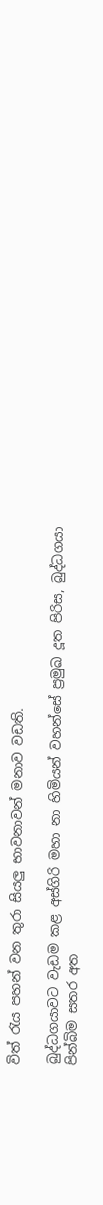විත් රැය පහන් වන තුරා සියලු භාවනාවන් මනාව වඩති.

බුද්ධගයාවට වැඩම කළ අස්ගිරි මහා නා හිමියන් වහන්සේ ප්‍රමුඛ දූත පිරිස, බුද්ධගයා පින්බිම සතර අත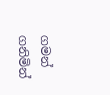ගමන් ගනිමින්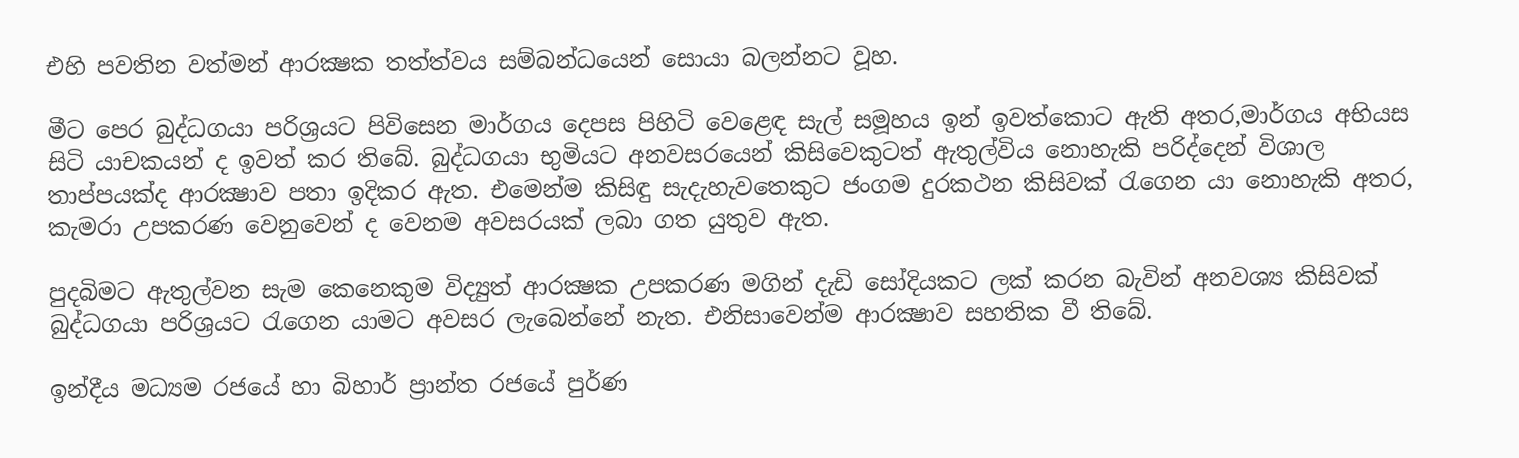එහි පවතින වත්මන් ආරක්‍ෂක තත්ත්වය සම්බන්ධයෙන් සොයා බලන්නට වූහ.

මීට පෙර බුද්ධගයා පරිශ්‍රයට පිවිසෙන මාර්ගය දෙපස පිහිටි වෙළෙඳ සැල් සමූහය ඉන් ඉවත්කොට ඇති අතර,මාර්ගය අභියස සිටි යාචකයන් ද ඉවත් කර තිබේ. බුද්ධගයා භුමියට අනවසරයෙන් කිසිවෙකුටත් ඇතුල්විය නොහැකි පරිද්දෙන් විශාල තාප්පයක්ද ආරක්‍ෂාව පතා ඉදිකර ඇත. එමෙන්ම කිසිඳු සැදැහැවතෙකුට ජංගම දුරකථන කිසිවක් රැගෙන යා නොහැකි අතර, කැමරා උපකරණ වෙනුවෙන් ද වෙනම අවසරයක් ලබා ගත යුතුව ඇත.

පුදබිමට ඇතුල්වන සැම කෙනෙකුම විද්‍යුත් ආරක්‍ෂක උපකරණ මගින් දැඩි සෝදියකට ලක් කරන බැවින් අනවශ්‍ය කිසිවක් බුද්ධගයා පරිශ්‍රයට රැගෙන යාමට අවසර ලැබෙන්නේ නැත. එනිසාවෙන්ම ආරක්‍ෂාව සහතික වී තිබේ.

ඉන්දීය මධ්‍යම රජයේ හා බිහාර් ප්‍රාන්ත රජයේ පුර්ණ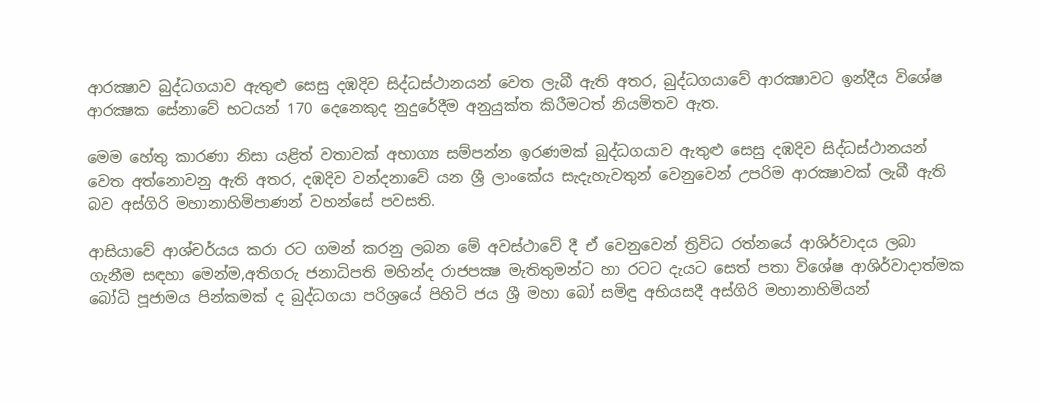ආරක්‍ෂාව බුද්ධගයාව ඇතුළු සෙසු දඹදිව සිද්ධස්ථානයන් වෙත ලැබී ඇති අතර, බුද්ධගයාවේ ආරක්‍ෂාවට ඉන්දීය විශේෂ ආරක්‍ෂක සේනාවේ භටයන් 170 දෙනෙකුද නුදුරේදීම අනුයුක්ත කිරීමටත් නියමිතව ඇත.

මෙම හේතු කාරණා නිසා යළිත් වතාවක් අභාග්‍ය සම්පන්න ඉරණමක් බුද්ධගයාව ඇතුළු සෙසු දඹදිව සිද්ධස්ථානයන් වෙත අත්නොවනු ඇති අතර, දඹදිව වන්දනාවේ යන ශ්‍රී ලාංකේය සැදැහැවතුන් වෙනුවෙන් උපරිම ආරක්‍ෂාවක් ලැබී ඇති බව අස්ගිරි මහානාහිමිපාණන් වහන්සේ පවසති.

ආසියාවේ ආශ්චර්යය කරා රට ගමන් කරනු ලබන මේ අවස්ථාවේ දී ඒ වෙනුවෙන් ත්‍රිවිධ රත්නයේ ආශිර්වාදය ලබා ගැනීම සඳහා මෙන්ම,අතිගරු ජනාධිපති මහින්ද රාජපක්‍ෂ මැතිතුමන්ට හා රටට දැයට සෙත් පතා විශේෂ ආශිර්වාදාත්මක බෝධි පූජාමය පින්කමක් ද බුද්ධගයා පරිශ්‍රයේ පිහිටි ජය ශ්‍රී මහා බෝ සමිඳු අභියසදී අස්ගිරි මහානාහිමියන්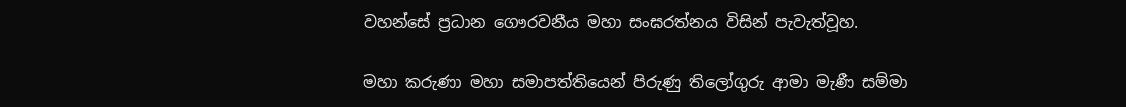වහන්සේ ප්‍රධාන ගෞරවනීය මහා සංඝරත්නය විසින් පැවැත්වූහ.

මහා කරුණා මහා සමාපත්තියෙන් පිරුණු තිලෝගුරු ආමා මැණී සම්මා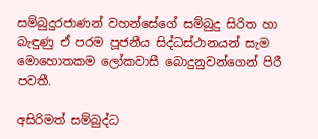සම්බුදුරජාණන් වහන්සේගේ සම්බුදු සිරිත හා බැඳුණු ඒ පරම පූජනීය සිද්ධස්ථානයන් සැම මොහොතකම ලෝකවාසී බොදුනුවන්ගෙන් පිරී පවතී.

අසිරිමත් සම්බුද්ධ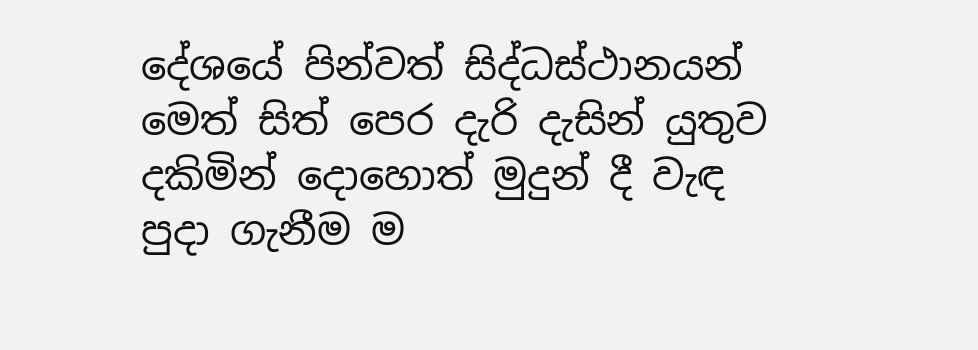දේශයේ පින්වත් සිද්ධස්ථානයන් මෙත් සිත් පෙර දැරි දැසින් යුතුව දකිමින් දොහොත් මුදුන් දී වැඳ පුදා ගැනීම ම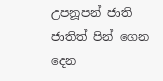උපනූපන් ජාති ජාතිත් පින් ගෙන දෙන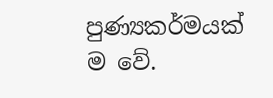පුණ්‍යකර්මයක් ම වේ.